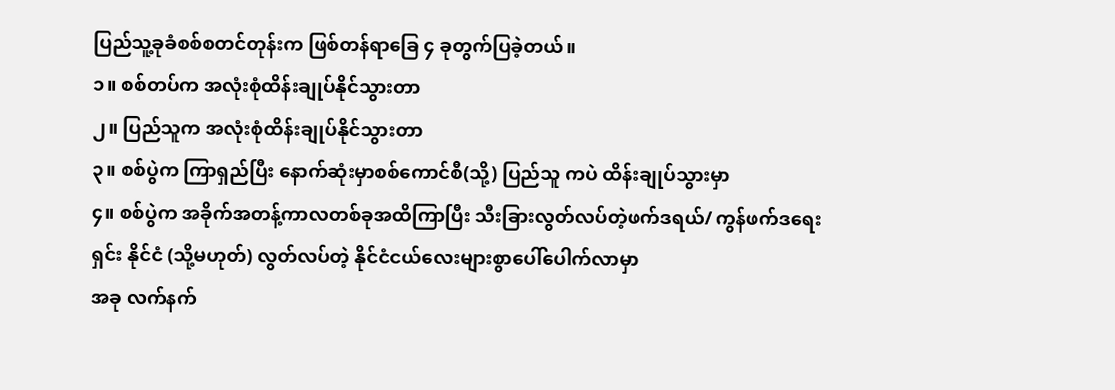ပြည်သူ့ခုခံစစ်စတင်တုန်းက ဖြစ်တန်ရာခြေ ၄ ခုတွက်ပြခဲ့တယ်။
၁။ စစ်တပ်က အလုံးစုံထိန်းချုပ်နိုင်သွားတာ
၂။ ပြည်သူက အလုံးစုံထိန်းချုပ်နိုင်သွားတာ
၃။ စစ်ပွဲက ကြာရှည်ပြီး နောက်ဆုံးမှာစစ်ကောင်စီ(သို့) ပြည်သူ ကပဲ ထိန်းချုပ်သွားမှာ
၄။ စစ်ပွဲက အခိုက်အတန့်ကာလတစ်ခုအထိကြာပြီး သီးခြားလွတ်လပ်တဲ့ဖက်ဒရယ်/ ကွန်ဖက်ဒရေးရှင်း နိုင်ငံ (သို့မဟုတ်) လွတ်လပ်တဲ့ နိုင်ငံငယ်လေးများစွာပေါ်ပေါက်လာမှာ
အခု လက်နက်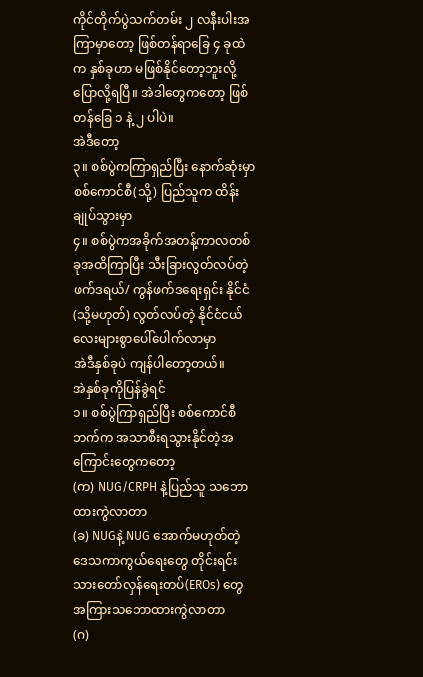ကိုင်တိုက်ပွဲသက်တမ်း ၂ လနီးပါးအကြာမှာတော့ ဖြစ်တန်ရာခြေ ၄ ခုထဲက နှစ်ခုဟာ မဖြစ်နိုင်တော့ဘူးလို့ ပြောလို့ရပြီ။ အဲဒါတွေကတော့ ဖြစ်တန်ခြေ ၁ နဲ့ ၂ ပါပဲ။
အဲဒီတော့
၃။ စစ်ပွဲကကြာရှည်ပြီး နောက်ဆုံးမှာစစ်ကောင်စီ(သို့) ပြည်သူက ထိန်းချုပ်သွားမှာ
၄။ စစ်ပွဲကအခိုက်အတန့်ကာလတစ်ခုအထိကြာပြီး သီးခြားလွတ်လပ်တဲ့ဖက်ဒရယ်/ ကွန်ဖက်ဒရေးရှင်း နိုင်ငံ (သို့မဟုတ်) လွတ်လပ်တဲ့ နိုင်ငံငယ်လေးများစွာပေါ်ပေါက်လာမှာ
အဲဒီနှစ်ခုပဲ ကျန်ပါတော့တယ်။
အဲနှစ်ခုကိုပြန်ခွဲရင်
၁။ စစ်ပွဲကြာရှည်ပြီး စစ်ကောင်စီဘက်က အသာစီးရသွားနိုင်တဲ့အကြောင်းတွေကတော့
(က) NUG/CRPH နဲ့ပြည်သူ သဘောထားကွဲလာတာ
(ခ) NUGနဲ့ NUG အောက်မဟုတ်တဲ့ ဒေသကာကွယ်ရေးတွေ တိုင်းရင်းသားတော်လှန်ရေးတပ်(EROs) တွေ အကြားသဘောထားကွဲလာတာ
(ဂ)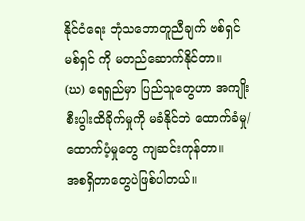နိုင်ငံရေး ဘုံသဘောတူညီချက် ဗစ်ရှင် မစ်ရှင် ကို မတည်ဆောက်နိုင်တာ။
(ဃ) ရေရှည်မှာ ပြည်သူတွေဟာ အကျိုးစီးပွါးထိခိုက်မှုကို မခံနိုင်ဘဲ ထောက်ခံမှု/ထောက်ပံ့မှုတွေ ကျဆင်းကုန်တာ။
အစရှိတာတွေပဲဖြစ်ပါတယ်။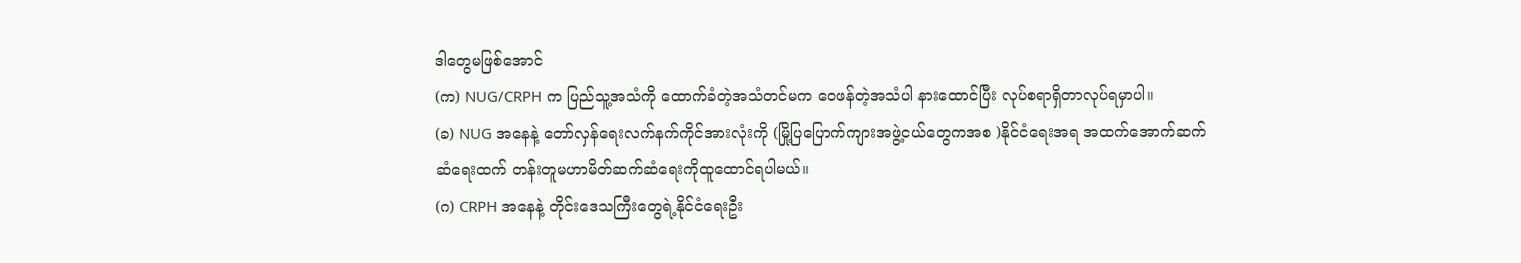ဒါတွေမဖြစ်အောင်
(က) NUG/CRPH က ပြည်သူ့အသံကို ထောက်ခံတဲ့အသံတင်မက ဝေဖန်တဲ့အသံပါ နားထောင်ပြီး လုပ်စရာရှိတာလုပ်ရမှာပါ။
(ခ) NUG အနေနဲ့ တော်လှန်ရေးလက်နက်ကိုင်အားလုံးကို (မြို့ပြပြောက်ကျားအဖွဲ့ငယ်တွေကအစ )နိုင်ငံရေးအရ အထက်အောက်ဆက်ဆံရေးထက် တန်းတူမဟာမိတ်ဆက်ဆံရေးကိုထူထောင်ရပါမယ်။
(ဂ) CRPH အနေနဲ့ တိုင်းဒေသကြီးတွေရဲ့နိုင်ငံရေးဦး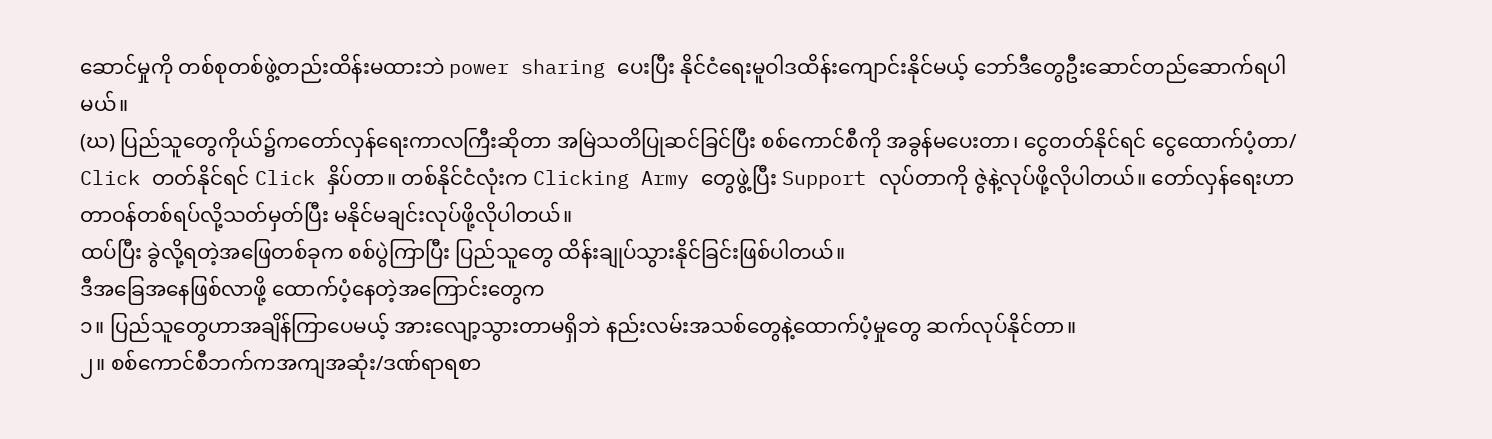ဆောင်မှုကို တစ်စုတစ်ဖွဲ့တည်းထိန်းမထားဘဲ power sharing ပေးပြီး နိုင်ငံရေးမူဝါဒထိန်းကျောင်းနိုင်မယ့် ဘော်ဒီတွေဦးဆောင်တည်ဆောက်ရပါမယ်။
(ဃ) ပြည်သူတွေကိုယ်၌ကတော်လှန်ရေးကာလကြီးဆိုတာ အမြဲသတိပြုဆင်ခြင်ပြီး စစ်ကောင်စီကို အခွန်မပေးတာ၊ ငွေတတ်နိုင်ရင် ငွေထောက်ပံ့တာ/ Click တတ်နိုင်ရင် Click နှိပ်တာ။ တစ်နိုင်ငံလုံးက Clicking Army တွေဖွဲ့ပြီး Support လုပ်တာကို ဇွဲနဲ့လုပ်ဖို့လိုပါတယ်။ တော်လှန်ရေးဟာ တာဝန်တစ်ရပ်လို့သတ်မှတ်ပြီး မနိုင်မချင်းလုပ်ဖို့လိုပါတယ်။
ထပ်ပြီး ခွဲလို့ရတဲ့အဖြေတစ်ခုက စစ်ပွဲကြာပြီး ပြည်သူတွေ ထိန်းချုပ်သွားနိုင်ခြင်းဖြစ်ပါတယ်။
ဒီအခြေအနေဖြစ်လာဖို့ ထောက်ပံ့နေတဲ့အကြောင်းတွေက
၁။ ပြည်သူတွေဟာအချိန်ကြာပေမယ့် အားလျော့သွားတာမရှိဘဲ နည်းလမ်းအသစ်တွေနဲ့ထောက်ပံ့မှုတွေ ဆက်လုပ်နိုင်တာ။
၂။ စစ်ကောင်စီဘက်ကအကျအဆုံး/ဒဏ်ရာရစာ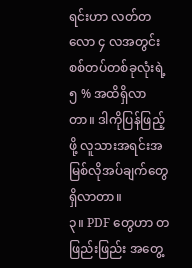ရင်းဟာ လတ်တလော ၄ လအတွင်း စစ်တပ်တစ်ခုလုံးရဲ့ ၅ % အထိရှိလာတာ။ ဒါကိုပြန်ဖြည့်ဖို့ လူသားအရင်းအမြစ်လိုအပ်ချက်တွေရှိလာတာ။
၃။ PDF တွေဟာ တဖြည်းဖြည်း အတွေ့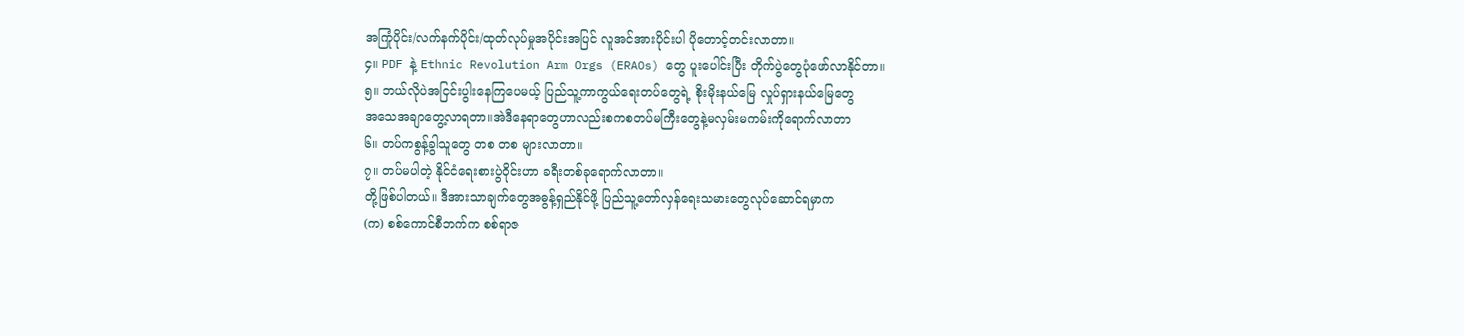အကြုံပိုင်း/လက်နက်ပိုင်း/ထုတ်လုပ်မှုအပိုင်းအပြင် လူအင်အားပိုင်းပါ ပိုတောင့်တင်းလာတာ။
၄။ PDF နဲ့ Ethnic Revolution Arm Orgs (ERAOs) တွေ ပူးပေါင်းပြီး တိုက်ပွဲတွေပုံဖော်လာနိုင်တာ။
၅။ ဘယ်လိုပဲအငြင်းပွါးနေကြပေမယ့် ပြည်သူ့ကာကွယ်ရေးတပ်တွေရဲ့ စိုးမိုးနယ်မြေ လှုပ်ရှားနယ်မြေတွေ
အသေအချာတွေ့လာရတာ။အဲဒီနေရာတွေဟာလည်းစကစတပ်မကြီးတွေနဲ့မလှမ်းမကမ်းကိုရောက်လာတာ
၆။ တပ်ကစွန့်ခွါသူတွေ တစ တစ များလာတာ။
၇။ တပ်မပါတဲ့ နိုင်ငံရေးစားပွဲဝိုင်းဟာ ခရီးတစ်ခုရောက်လာတာ။
တို့ဖြစ်ပါတယ်။ ဒီအားသာချက်တွေအဓွန့်ရှည်နိုင်ဖို့ ပြည်သူ့တော်လှန်ရေးသမားတွေလုပ်ဆောင်ရမှာက
(က) စစ်ကောင်စီဘက်က စစ်ရာဇ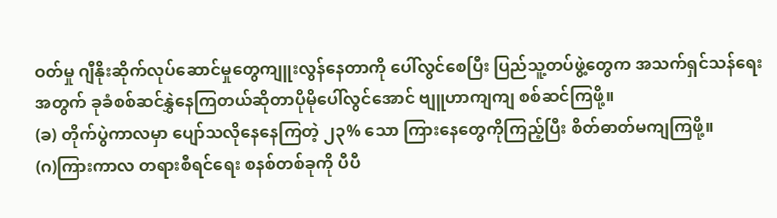ဝတ်မှု ဂျီနိုးဆိုက်လုပ်ဆောင်မှုတွေကျူးလွန်နေတာကို ပေါ်လွင်စေပြီး ပြည်သူ့တပ်ဖွဲ့တွေက အသက်ရှင်သန်ရေးအတွက် ခုခံစစ်ဆင်နွှဲနေကြတယ်ဆိုတာပိုမိုပေါ်လွင်အောင် ဗျူဟာကျကျ စစ်ဆင်ကြဖို့။
(ခ) တိုက်ပွဲကာလမှာ ပျော်သလိုနေနေကြတဲ့ ၂၃% သော ကြားနေတွေကိုကြည့်ပြီး စိတ်ဓာတ်မကျကြဖို့။
(ဂ)ကြားကာလ တရားစီရင်ရေး စနစ်တစ်ခုကို ပီပီ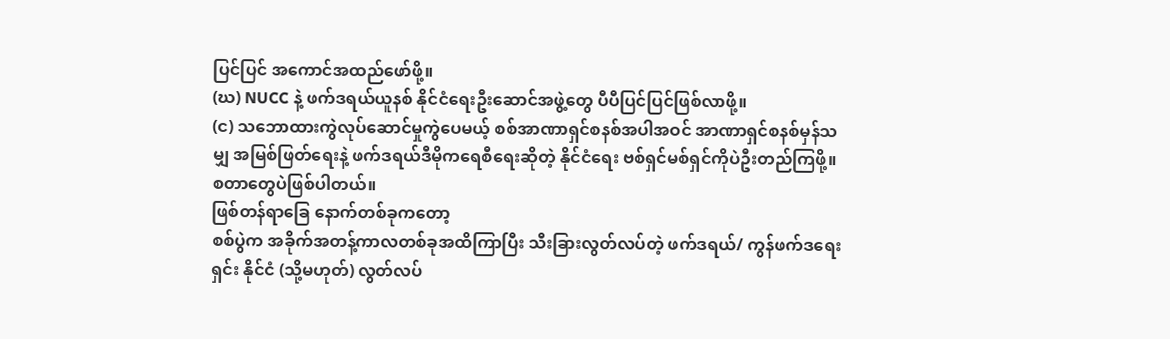ပြင်ပြင် အကောင်အထည်ဖော်ဖို့။
(ဃ) NUCC နဲ့ ဖက်ဒရယ်ယူနစ် နိုင်ငံရေးဦးဆောင်အဖွဲ့တွေ ပီပီပြင်ပြင်ဖြစ်လာဖို့။
(င) သဘောထားကွဲလုပ်ဆောင်မှုကွဲပေမယ့် စစ်အာဏာရှင်စနစ်အပါအဝင် အာဏာရှင်စနစ်မှန်သမျှ အမြစ်ဖြတ်ရေးနဲ့ ဖက်ဒရယ်ဒီမိုကရေစီရေးဆိုတဲ့ နိုင်ငံရေး ဗစ်ရှင်မစ်ရှင်ကိုပဲဦးတည်ကြဖို့။
စတာတွေပဲဖြစ်ပါတယ်။
ဖြစ်တန်ရာခြေ နောက်တစ်ခုကတော့
စစ်ပွဲက အခိုက်အတန့်ကာလတစ်ခုအထိကြာပြီး သီးခြားလွတ်လပ်တဲ့ ဖက်ဒရယ်/ ကွန်ဖက်ဒရေးရှင်း နိုင်ငံ (သို့မဟုတ်) လွတ်လပ်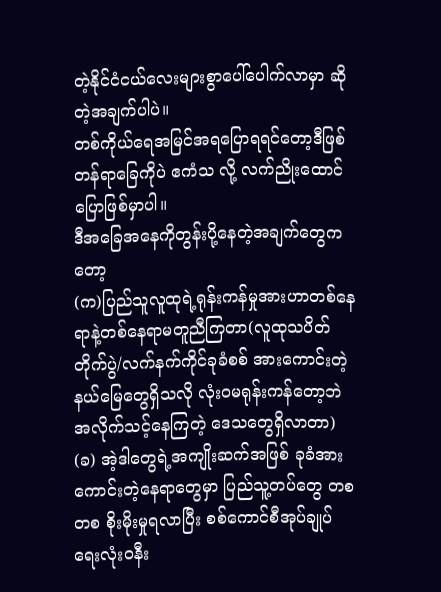တဲ့နိုင်ငံငယ်လေးများစွာပေါ်ပေါက်လာမှာ ဆိုတဲ့အချက်ပါပဲ။
တစ်ကိုယ်ရေအမြင်အရပြောရရင်တော့ဒီဖြစ်တန်ရာခြေကိုပဲ ဧကံသ လို့ လက်ညိုးထောင်ပြောဖြစ်မှာပါ။
ဒီအခြေအနေကိုတွန်းပို့နေတဲ့အချက်တွေကတော့
(က)ပြည်သူလူထုရဲ့ရုန်းကန်မှုအားဟာတစ်နေရာနဲ့တစ်နေရာမတူညီကြတာ(လူထုသပိတ်တိုက်ပွဲ/လက်နက်ကိုင်ခုခံစစ် အားကောင်းတဲ့နယ်မြေတွေရှိသလို လုံးဝမရုန်းကန်တော့ဘဲ အလိုက်သင့်နေကြတဲ့ ဒေသတွေရှိလာတာ)
(ခ) အဲ့ဒါတွေရဲ့အကျိုးဆက်အဖြစ် ခုခံအားကောင်းတဲ့နေရာတွေမှာ ပြည်သူ့တပ်တွေ တစ တစ စိုးမိုးမှုရလာပြီး စစ်ကောင်စီအုပ်ချုပ်ရေးလုံးဝနီး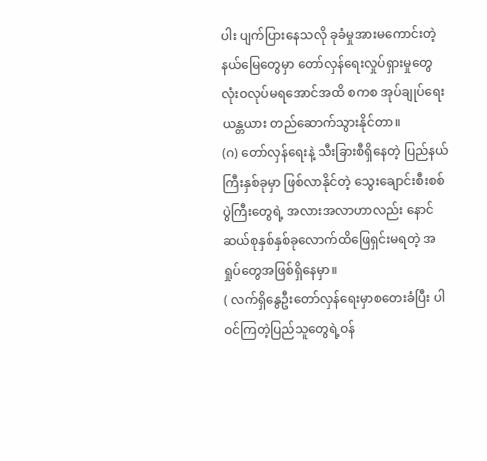ပါး ပျက်ပြားနေသလို ခုခံမှုအားမကောင်းတဲ့နယ်မြေတွေမှာ တော်လှန်ရေးလှုပ်ရှားမှုတွေ လုံးဝလုပ်မရအောင်အထိ စကစ အုပ်ချုပ်ရေး ယန္တယား တည်ဆောက်သွားနိုင်တာ။
(ဂ) တော်လှန်ရေးနဲ့ သီးခြားစီရှိနေတဲ့ ပြည်နယ်ကြီးနှစ်ခုမှာ ဖြစ်လာနိုင်တဲ့ သွေးချောင်းစီးစစ်ပွဲကြီးတွေရဲ့ အလားအလာဟာလည်း နောင် ဆယ်စုနှစ်နှစ်ခုလောက်ထိဖြေရှင်းမရတဲ့ အရှုပ်တွေအဖြစ်ရှိနေမှာ။
( လက်ရှိနွေဦးတော်လှန်ရေးမှာစတေးခံပြီး ပါဝင်ကြတဲ့ပြည်သူတွေရဲ့ဝန်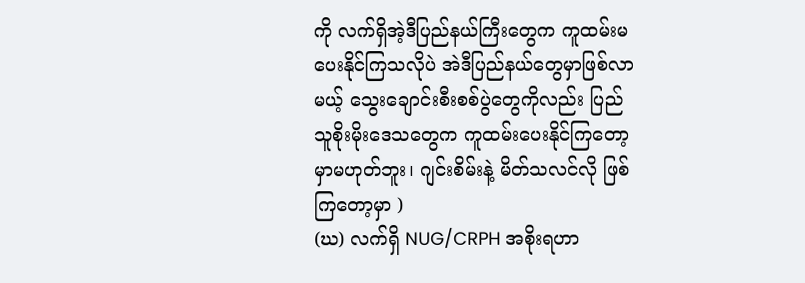ကို လက်ရှိအဲ့ဒီပြည်နယ်ကြီးတွေက ကူထမ်းမပေးနိုင်ကြသလိုပဲ အဲဒီပြည်နယ်တွေမှာဖြစ်လာမယ့် သွေးချောင်းစီးစစ်ပွဲတွေကိုလည်း ပြည်သူစိုးမိုးဒေသတွေက ကူထမ်းပေးနိုင်ကြတော့မှာမဟုတ်ဘူး၊ ဂျင်းစိမ်းနဲ့ မိတ်သလင်လို ဖြစ်ကြတော့မှာ )
(ဃ) လက်ရှိ NUG/CRPH အစိုးရဟာ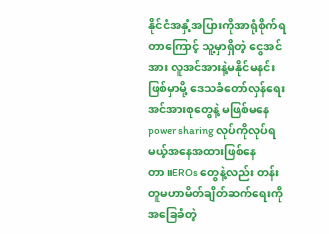နိုင်ငံအနှံ့အပြားကိုအာရုံစိုက်ရတာကြောင့် သူ့မှာရှိတဲ့ ငွေအင်အား လူအင်အားနဲ့မနိုင်မနင်းဖြစ်မှာမို့ ဒေသခံတော်လှန်ရေးအင်အားစုတွေနဲ့ မဖြစ်မနေ power sharing လုပ်ကိုလုပ်ရမယ့်အနေအထားဖြစ်နေတာ။EROs တွေနဲ့လည်း တန်းတူမဟာမိတ်ချိတ်ဆက်ရေးကို အခြေခံတဲ့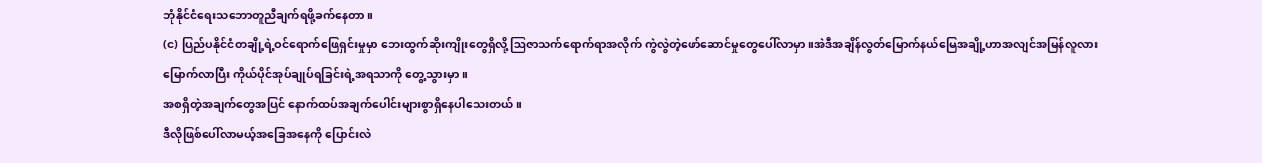ဘုံနိုင်ငံရေးသဘောတူညီချက်ရဖို့ခက်နေတာ။
(င) ပြည်ပနိုင်ငံတချို့ရဲ့ဝင်ရောက်ဖြေရှင်းမှုမှာ ဘေးထွက်ဆိုးကျိုးတွေရှိလို့ ဩဇာသက်ရောက်ရာအလိုက် ကွဲလွဲတဲ့ဖော်ဆောင်မှုတွေပေါ်လာမှာ။အဲဒီအချိန်လွတ်မြောက်နယ်မြေအချို့ဟာအလျင်အမြန်လူလားမြောက်လာပြီး ကိုယ်ပိုင်အုပ်ချုပ်ရခြင်းရဲ့အရသာကို တွေ့သွားမှာ။
အစရှိတဲ့အချက်တွေအပြင် နောက်ထပ်အချက်ပေါင်းများစွာရှိနေပါသေးတယ်။
ဒီလိုဖြစ်ပေါ်လာမယ့်အခြေအနေကို ပြောင်းလဲ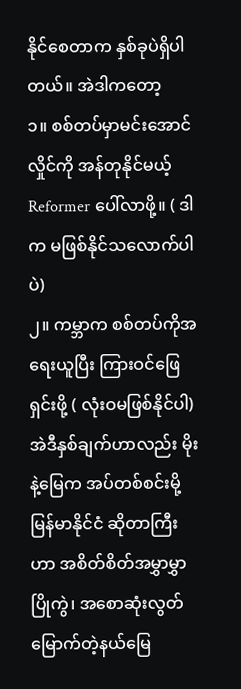နိုင်စေတာက နှစ်ခုပဲရှိပါတယ်။ အဲဒါကတော့
၁။ စစ်တပ်မှာမင်းအောင်လှိုင်ကို အန်တုနိုင်မယ့် Reformer ပေါ်လာဖို့။ ( ဒါက မဖြစ်နိုင်သလောက်ပါပဲ)
၂။ ကမ္ဘာက စစ်တပ်ကိုအရေးယူပြီး ကြားဝင်ဖြေရှင်းဖို့ ( လုံးဝမဖြစ်နိုင်ပါ)
အဲဒီနှစ်ချက်ဟာလည်း မိုးနဲ့မြေက အပ်တစ်စင်းမို့ မြန်မာနိုင်ငံ ဆိုတာကြီးဟာ အစိတ်စိတ်အမွှာမွှာပြိုကွဲ၊ အစောဆုံးလွတ်မြောက်တဲ့နယ်မြေ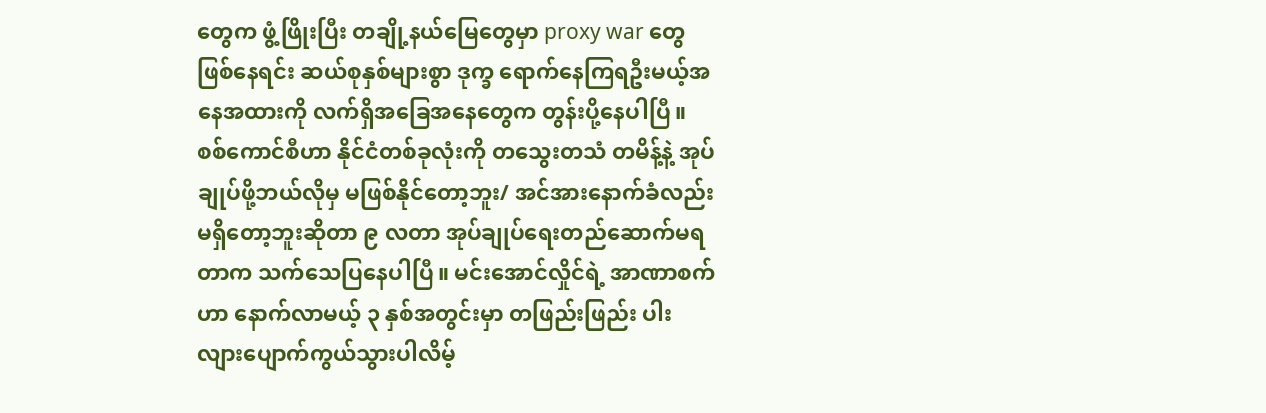တွေက ဖွံ့ဖြိုးပြီး တချို့နယ်မြေတွေမှာ proxy war တွေဖြစ်နေရင်း ဆယ်စုနှစ်များစွာ ဒုက္ခ ရောက်နေကြရဦးမယ့်အနေအထားကို လက်ရှိအခြေအနေတွေက တွန်းပို့နေပါပြီ။
စစ်ကောင်စီဟာ နိုင်ငံတစ်ခုလုံးကို တသွေးတသံ တမိန့်နဲ့ အုပ်ချုပ်ဖို့ဘယ်လိုမှ မဖြစ်နိုင်တော့ဘူး/ အင်အားနောက်ခံလည်းမရှိတော့ဘူးဆိုတာ ၉ လတာ အုပ်ချုပ်ရေးတည်ဆောက်မရတာက သက်သေပြနေပါပြီ။ မင်းအောင်လှိုင်ရဲ့ အာဏာစက်ဟာ နောက်လာမယ့် ၃ နှစ်အတွင်းမှာ တဖြည်းဖြည်း ပါးလျားပျောက်ကွယ်သွားပါလိမ့်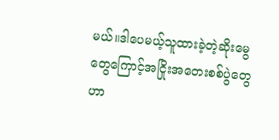မယ်။ဒါပေမယ့်သူထားခဲ့တဲ့ဆိုးမွေတွေကြောင့်အငြိုးအတေးစစ်ပွဲတွေဟာ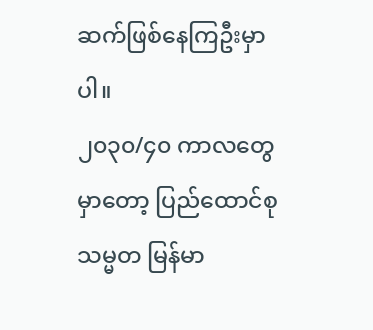ဆက်ဖြစ်နေကြဦးမှာပါ။
၂၀၃၀/၄၀ ကာလတွေမှာတော့ ပြည်ထောင်စုသမ္မတ မြန်မာ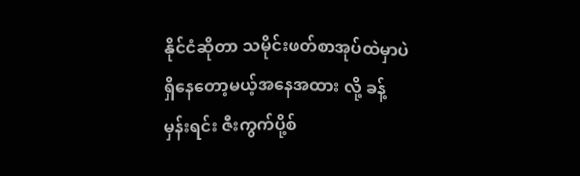နိုင်ငံဆိုတာ သမိုင်းဖတ်စာအုပ်ထဲမှာပဲရှိနေတော့မယ့်အနေအထား လို့ ခန့်မှန်းရင်း ဇီးကွက်ပို့စ်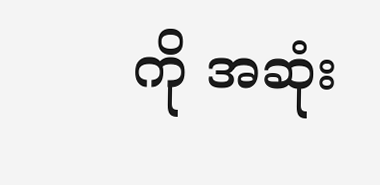ကို အဆုံး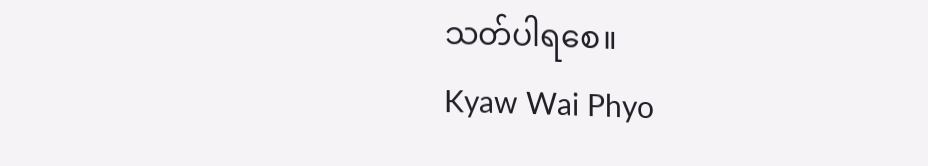သတ်ပါရစေ။
Kyaw Wai Phyo